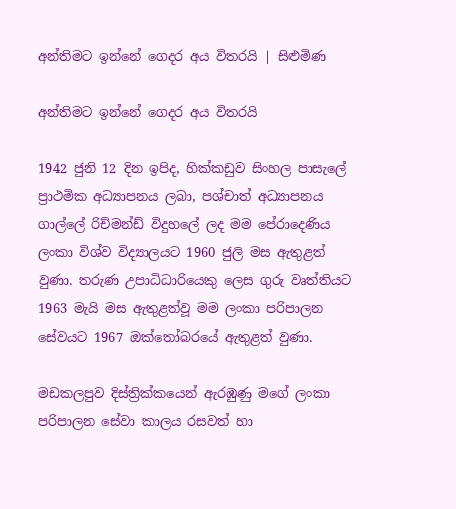අන්තිමට ඉන්නේ ගෙදර අය විතරයි | සිළුමිණ

අන්තිමට ඉන්නේ ගෙදර අය විතරයි

1942 ජුනි 12 දින ඉපිද, හික්කඩුව සිංහල පාසැලේ ප්‍රාථමික අධ්‍යාපනය ලබා, පශ්චාත් අධ්‍යාපනය ගාල්ලේ රිච්මන්ඩ් විදුහලේ ලද මම පේරාදෙණිය ලංකා විශ්ව විද්‍යාලයට 1960 ජුලි මස ඇතුළත් වුණා. තරුණ උපාධිධාරියෙකු ලෙස ගුරු වෘත්තියට 1963 මැයි මස ඇතුළත්වූ මම ලංකා පරිපාලන සේවයට 1967 ඔක්තෝබරයේ ඇතුළත් වුණා.

මඩකලපුව දිස්ත්‍රික්කයෙන් ඇරඹුණු මගේ ලංකා පරිපාලන සේවා කාලය රසවත් හා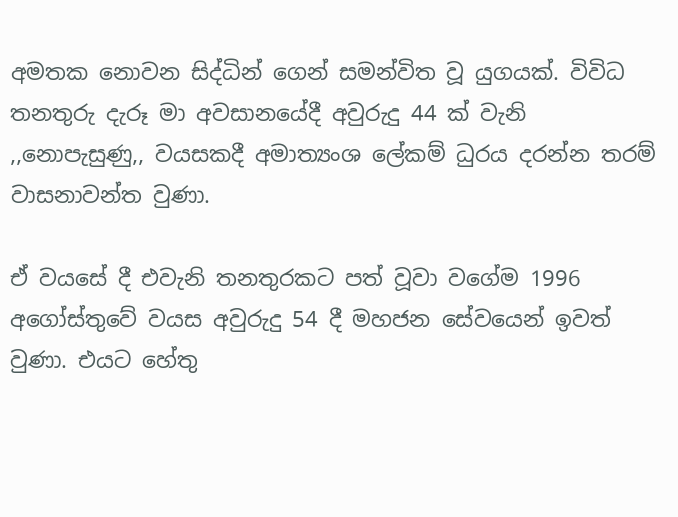අමතක නොවන සිද්ධින් ගෙන් සමන්විත වූ යුගයක්. විවිධ තනතුරු දැරූ මා අවසානයේදී අවුරුදු 44 ක් වැනි ,,නොපැසුණු,, වයසකදී අමාත්‍යංශ ලේකම් ධුරය දරන්න තරම් වාසනාවන්ත වුණා.

ඒ වයසේ දී එවැනි තනතුරකට පත් වූවා වගේම 1996 අගෝස්තුවේ වයස අවුරුදු 54 දී මහජන සේවයෙන් ඉවත් වුණා. එයට හේතු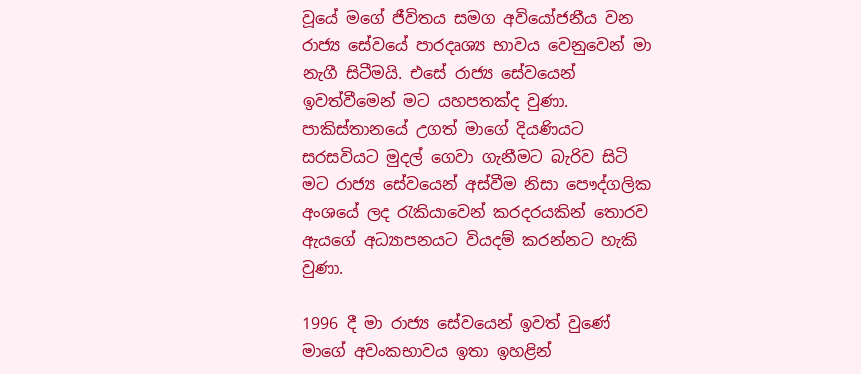වූයේ මගේ ජීවිතය සමග අවියෝජනීය වන රාජ්‍ය සේවයේ පාරදෘශ්‍ය භාවය වෙනුවෙන් මා නැගී සිටීමයි. එසේ රාජ්‍ය සේවයෙන් ඉවත්වීමෙන් මට යහපතක්ද වුණා. පාකිස්තානයේ උගත් මාගේ දියණියට සරසවියට මුදල් ගෙවා ගැනීමට බැරිව සිටි මට රාජ්‍ය සේවයෙන් අස්වීම නිසා පෞද්ගලික අංශයේ ලද රැකියාවෙන් කරදරයකින් තොරව ඇයගේ අධ්‍යාපනයට වියදම් කරන්නට හැකි වුණා.

1996 දී මා රාජ්‍ය සේවයෙන් ඉවත් වුණේ මාගේ අවංකභාවය ඉතා ඉහළින්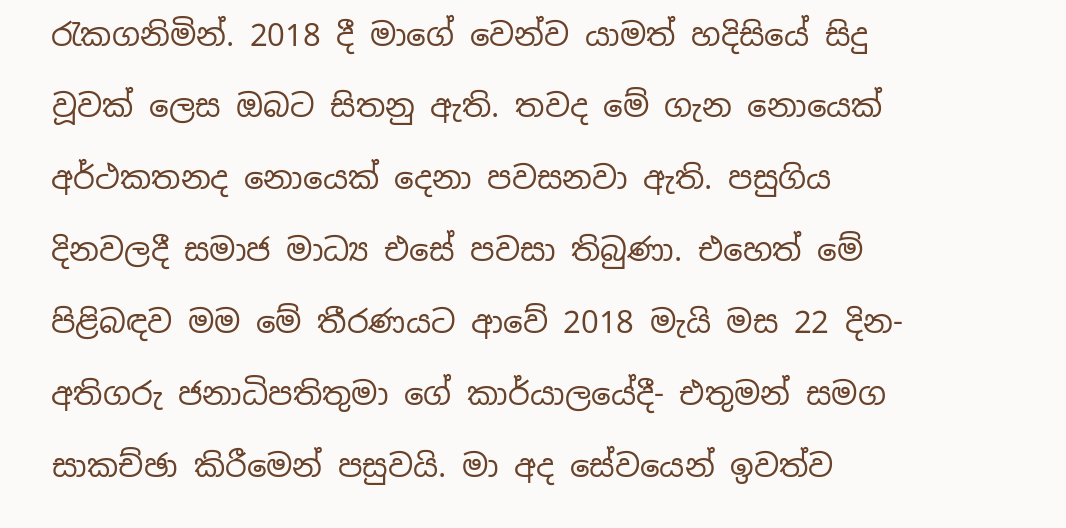රැකගනිමින්. 2018 දී මාගේ වෙන්ව යාමත් හදිසියේ සිදු වූවක් ලෙස ඔබට සිතනු ඇති. තවද මේ ගැන නොයෙක් අර්ථකතනද නොයෙක් දෙනා පවසනවා ඇති. පසුගිය දිනවලදී සමාජ මාධ්‍ය එසේ පවසා තිබුණා. එහෙත් මේ පිළිබඳව මම මේ තීරණයට ආවේ 2018 මැයි මස 22 දින- අතිගරු ජනාධිපතිතුමා ගේ කාර්යාලයේදී- එතුමන් සමග සාකච්ඡා කිරීමෙන් පසුවයි. මා අද සේවයෙන් ඉවත්ව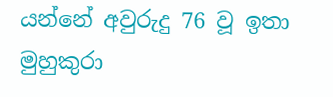යන්නේ අවුරුදු 76 වූ ඉතා මුහුකුරා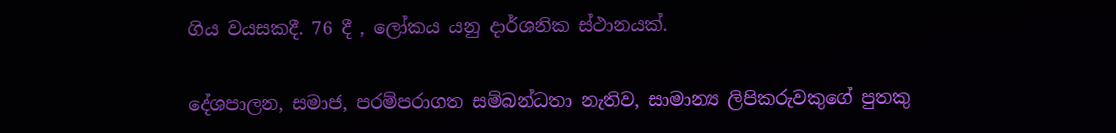ගිය වයසකදී. 76 දී , ලෝකය යනු දාර්ශනික ස්ථානයක්.

දේශපාලන, සමාජ, පරම්පරාගත සම්බන්ධතා නැතිව, සාමාන්‍ය ලිපිකරුවකුගේ පුතකු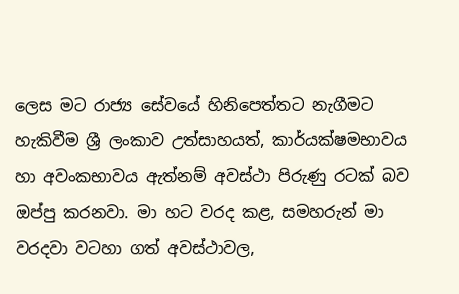ලෙස මට රාජ්‍ය සේවයේ හිනිපෙත්තට නැගීමට හැකිවීම ශ්‍රී ලංකාව උත්සාහයත්, කාර්යක්ෂමභාවය හා අවංකභාවය ඇත්නම් අවස්ථා පිරුණු රටක් බව ඔප්පු කරනවා. මා හට වරද කළ, සමහරුන් මා වරදවා වටහා ගත් අවස්ථාවල,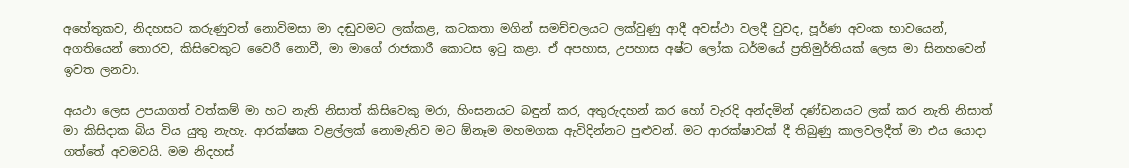අහේතුකව, නිදහසට කරුණුවත් නොවිමසා මා දඬුවමට ලක්කළ, කටකතා මගින් සමච්චලයට ලක්වුණු ආදී අවස්ථා වලදී වුවද, පූර්ණ අවංක භාවයෙන්, අගතියෙන් තොරව, කිසිවෙකුට වෛරී නොවී, මා මාගේ රාජකාරී කොටස ඉටු කළා. ඒ අපහාස, උපහාස අෂ්ට ලෝක ධර්මයේ ප්‍රතිමුර්තියක් ලෙස මා සිනහවෙන් ඉවත ලනවා.

අයථා ලෙස උපයාගත් වත්කම් මා හට නැති නිසාත් කිසිවෙකු මරා, හිංසනයට බඳුන් කර, අතුරුදහන් කර හෝ වැරදි අන්දමින් දණ්ඩනයට ලක් කර නැති නිසාත් මා කිසිදාක බිය විය යුතු නැහැ. ආරක්ෂක වළල්ලක් නොමැතිව මට ඕනෑම මහමගක ඇවිදින්නට පුළුවන්. මට ආරක්ෂාවක් දී තිබුණු කාලවලදීත් මා එය යොදා ගත්තේ අවමවයි. මම නිදහස්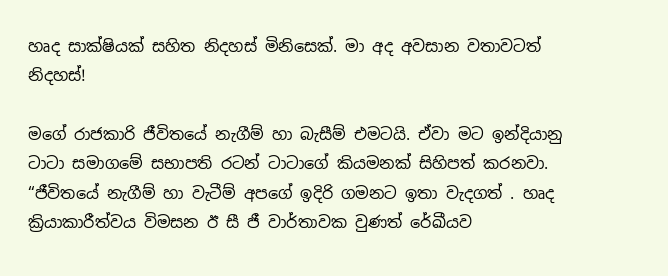හෘද සාක්ෂියක් සහිත නිදහස් මිනිසෙක්. මා අද අවසාන වතාවටත් නිදහස්!

මගේ රාජකාරි ජීවිතයේ නැගීම් හා බැසීම් එමටයි. ඒවා මට ඉන්දියානු ටාටා සමාගමේ සභාපති රටන් ටාටාගේ කියමනක් සිහිපත් කරනවා. “ජීවිතයේ නැගීම් හා වැටීම් අපගේ ඉදිරි ගමනට ඉතා වැදගත් . හෘද ක්‍රියාකාරීත්වය විමසන ඊ සී ජී වාර්තාවක වුණත් රේඛීයව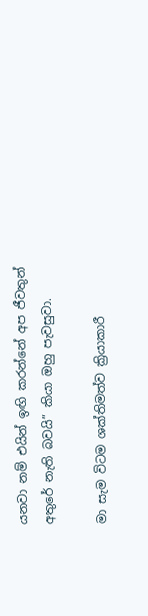යනවා නම් එයින් ඉඟි කරන්නේ අප ජීවතුන් අතුරේ නැති බවයි” කියා ඔහු පැවසුවා.

මා සැම විටම ශක්තිමත්ව ක්‍රියාකාරී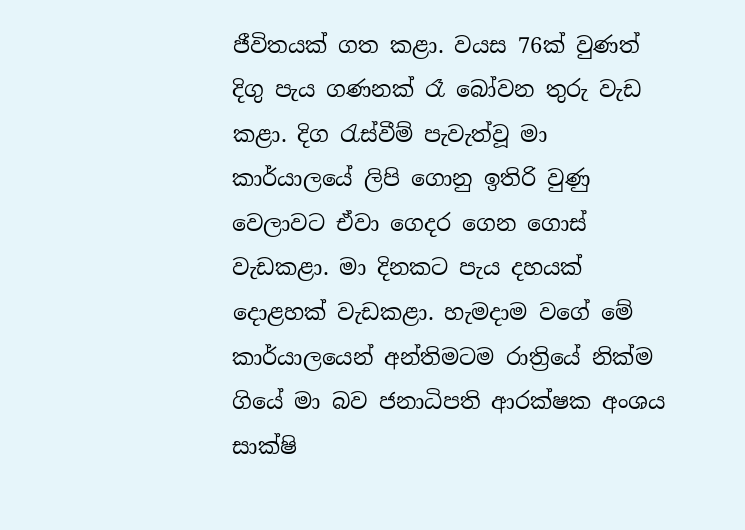ජීවිතයක් ගත කළා. වයස 76ක් වුණත් දිගු පැය ගණනක් රෑ බෝවන තුරු වැඩ කළා. දිග රැස්වීම් පැවැත්වූ මා කාර්යාලයේ ලිපි ගොනු ඉතිරි වුණු වෙලාවට ඒවා ගෙදර ගෙන ගොස් වැඩකළා. මා දිනකට පැය දහයක් දොළහක් වැඩකළා. හැමදාම වගේ මේ කාර්යාලයෙන් අන්තිමටම රාත්‍රියේ නික්ම ගියේ මා බව ජනාධිපති ආරක්ෂක අංශය සාක්ෂි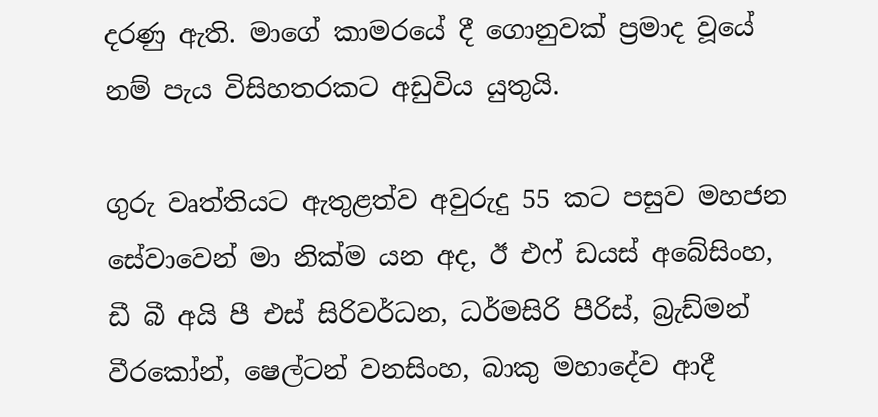දරණු ඇති. මාගේ කාමරයේ දී ගොනුවක් ප්‍රමාද වූයේ නම් පැය විසිහතරකට අඩුවිය යුතුයි.

ගුරු වෘත්තියට ඇතුළත්ව අවුරුදු 55 කට පසුව මහජන සේවාවෙන් මා නික්ම යන අද, ඊ එෆ් ඩයස් අබේසිංහ, ඩී බී අයි පී එස් සිරිවර්ධන, ධර්මසිරි පීරිස්, බ්‍රැඩ්මන් වීරකෝන්, ෂෙල්ටන් වනසිංහ, බාකු මහාදේව ආදී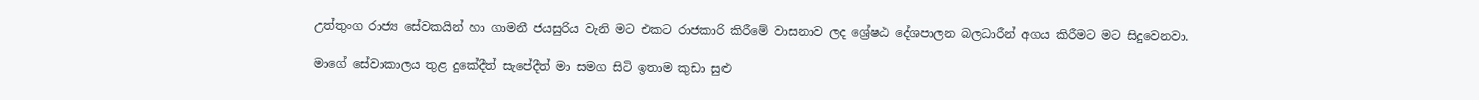උත්තුංග රාජ්‍ය සේවකයින් හා ගාමනී ජයසුරිය වැනි මට එකට රාජකාරි කිරීමේ වාසනාව ලද ශ්‍රේෂඨ දේශපාලන බලධාරීන් අගය කිරීමට මට සිදුවෙනවා.

මාගේ සේවාකාලය තුළ දුකේදීත් සැපේදීත් මා සමග සිටි ඉතාම කුඩා සුළු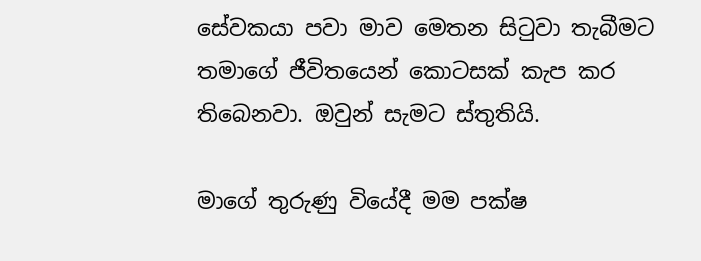සේවකයා පවා මාව මෙතන සිටුවා තැබීමට තමාගේ ජීවිතයෙන් කොටසක් කැප කර තිබෙනවා. ඔවුන් සැමට ස්තුතියි.

මාගේ තුරුණු වියේදී මම පක්ෂ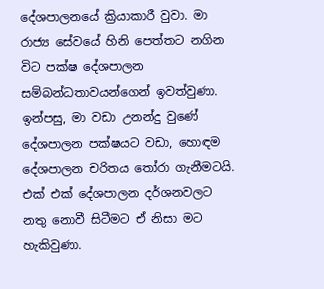දේශපාලනයේ ක්‍රියාකාරී වුවා. මා රාජ්‍ය සේවයේ හිනි පෙත්තට නගින විට පක්ෂ දේශපාලන සම්බන්ධතාවයන්ගෙන් ඉවත්වුණා. ඉන්පසු, මා වඩා උනන්දු වුණේ දේශපාලන පක්ෂයට වඩා, හොඳම දේශපාලන චරිතය තෝරා ගැනීමටයි. එක් එක් දේශපාලන දර්ශනවලට නතු නොවී සිටීමට ඒ නිසා මට හැකිවුණා.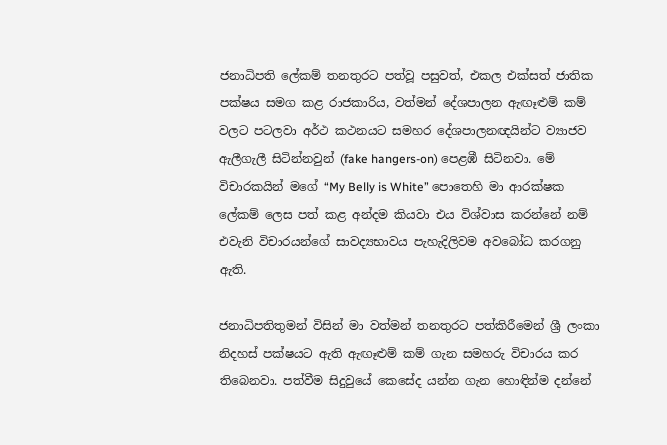ජනාධිපති ලේකම් තනතුරට පත්වූ පසුවත්, එකල එක්සත් ජාතික පක්ෂය සමග කළ රාජකාරිය, වත්මන් දේශපාලන ඇඟෑළුම් කම් වලට පටලවා අර්ථ කථනයට සමහර දේශපාලනඥයින්ට ව්‍යාජව ඇලීගැලී සිටින්නවුන් (fake hangers-on) පෙළඹී සිටිනවා. මේ විචාරකයින් මගේ “My Belly is White” පොතෙහි මා ආරක්ෂක ලේකම් ලෙස පත් කළ අන්දම කියවා එය විශ්වාස කරන්නේ නම් එවැනි විචාරයන්ගේ සාවද්‍යභාවය පැහැදිලිවම අවබෝධ කරගනු ඇති.

ජනාධිපතිතුමන් විසින් මා වත්මන් තනතුරට පත්කිරීමෙන් ශ්‍රී ලංකා නිදහස් පක්ෂයට ඇති ඇඟෑළුම් කම් ගැන සමහරු විචාරය කර තිබෙනවා. පත්වීම සිදුවුයේ කෙසේද යන්න ගැන හොඳින්ම දන්නේ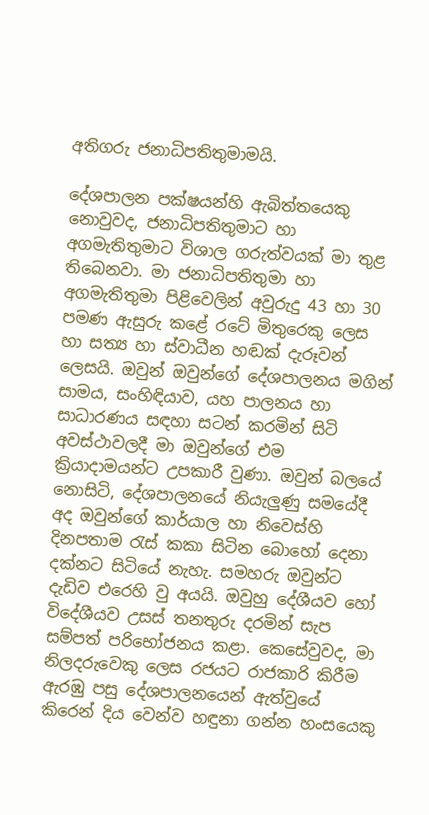අතිගරු ජනාධිපතිතුමාමයි.

දේශපාලන පක්ෂයන්හි ඇබිත්තයෙකු නොවුවද, ජනාධිපතිතුමාට හා අගමැතිතුමාට විශාල ගරුත්වයක් මා තුළ තිබෙනවා. මා ජනාධිපතිතුමා හා අගමැතිතුමා පිළිවෙලින් අවුරුදු 43 හා 30 පමණ ඇසුරු කළේ රටේ මිතුරෙකු ලෙස හා සත්‍ය හා ස්වාධීන හඬක් දැරූවන් ලෙසයි. ඔවුන් ඔවුන්ගේ දේශපාලනය මගින් සාමය, සංහිඳියාව, යහ පාලනය හා සාධාරණය සඳහා සටන් කරමින් සිටි අවස්ථාවලදී මා ඔවුන්ගේ එම ක්‍රියාදාමයන්ට උපකාරී වුණා. ඔවුන් බලයේ නොසිටි, දේශපාලනයේ නියැලුණු සමයේදී අද ඔවුන්ගේ කාර්යාල හා නිවෙස්හි දිනපතාම රැස් කකා සිටින බොහෝ දෙනා දක්නට සිටියේ නැහැ. සමහරු ඔවුන්ට දැඩිව එරෙහි වු අයයි. ඔවුහු දේශීයව හෝ විදේශීයව උසස් තනතුරු දරමින් සැප සම්පත් පරිභෝජනය කළා. කෙසේවුවද, මා නිලදරුවෙකු ලෙස රජයට රාජකාරි කිරීම ඇරඹු පසු දේශපාලනයෙන් ඇත්වුයේ කිරෙන් දිය වෙන්ව හඳුනා ගන්න හංසයෙකු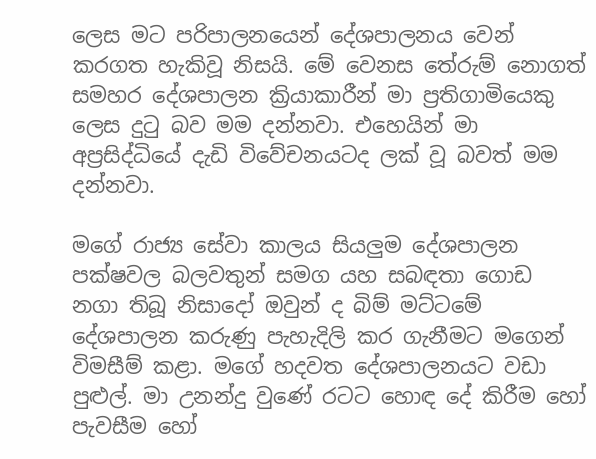ලෙස මට පරිපාලනයෙන් දේශපාලනය වෙන් කරගත හැකිවූ නිසයි. මේ වෙනස තේරුම් නොගත් සමහර දේශපාලන ක්‍රියාකාරීන් මා ප්‍රතිගාමියෙකු ලෙස දුටු බව මම දන්නවා. එහෙයින් මා අප්‍රසිද්ධියේ දැඩි විවේචනයටද ලක් වූ බවත් මම දන්නවා.

මගේ රාජ්‍ය සේවා කාලය සියලුම දේශපාලන පක්ෂවල බලවතුන් සමග යහ සබඳතා ගොඩ නගා තිබූ නිසාදෝ ඔවුන් ද බිම් මට්ටමේ දේශපාලන කරුණු පැහැදිලි කර ගැනීමට මගෙන් විමසීම් කළා. මගේ හදවත දේශපාලනයට වඩා පුළුල්. මා උනන්දු වුණේ රටට හොඳ දේ කිරීම හෝ පැවසීම හෝ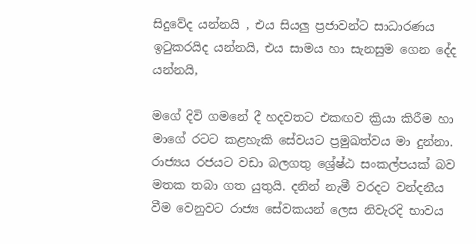සිදුවේද යන්නයි , එය සියලු ප්‍රජාවන්ට සාධාරණය ඉටුකරයිද යන්නයි, එය සාමය හා සැනසුම ගෙන දේද යන්නයි,

මගේ දිවි ගමනේ දී හදවතට එකඟව ක්‍රියා කිරීම හා මාගේ රටට කළහැකි සේවයට ප්‍රමුඛත්වය මා දුන්නා. රාජ්‍යය රජයට වඩා බලගතු ශ්‍රේෂ්ඨ සංකල්පයක් බව මතක තබා ගත යුතුයි. දනින් නැමී වරදට වන්දනීය වීම වෙනුවට රාජ්‍ය සේවකයන් ලෙස නිවැරදි භාවය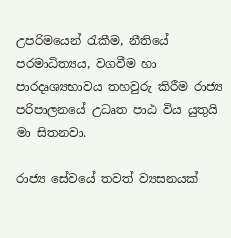උපරිමයෙන් රැකීම, නීතියේ පරමාධිත්‍යය, වගවීම හා පාරදෘශ්‍යභාවය තහවුරු කිරීම රාජ්‍ය පරිපාලනයේ උධෘත පාඨ විය යුතුයි මා සිතනවා.

රාජ්‍ය සේවයේ තවත් ව්‍යසනයක්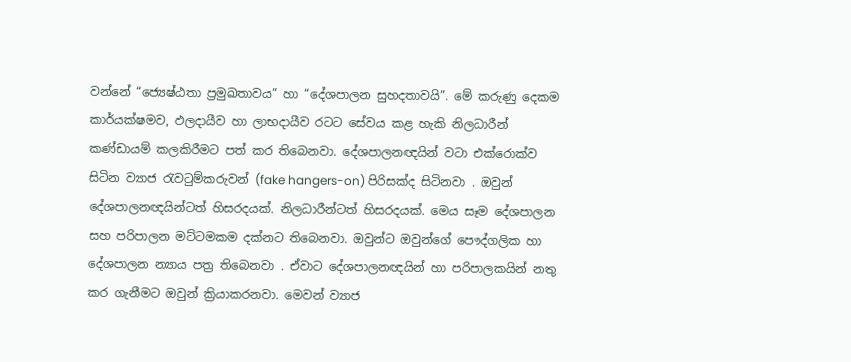වන්නේ “ජ්‍යෙෂ්ඨතා ප්‍රමුඛතාවය” හා “දේශපාලන සුහදතාවයි”. මේ කරුණු දෙකම කාර්යක්ෂමව, ඵලදායීව හා ලාභදායීව රටට සේවය කළ හැකි නිලධාරීන් කණ්ඩායම් කලකිරීමට පත් කර තිබෙනවා. දේශපාලනඥයින් වටා එක්රොක්ව සිටින ව්‍යාජ රැවටුම්කරුවන් (fake hangers-on) පිරිසක්ද සිටිනවා . ඔවුන් දේශපාලනඥයින්ටත් හිසරදයක්. නිලධාරීන්ටත් හිසරදයක්. මෙය සෑම දේශපාලන සහ පරිපාලන මට්ටමකම දක්නට තිබෙනවා. ඔවුන්ට ඔවුන්ගේ පෞද්ගලික හා දේශපාලන න්‍යාය පත්‍ර තිබෙනවා . ඒවාට දේශපාලනඥයින් හා පරිපාලකයින් නතු කර ගැනීමට ඔවුන් ක්‍රියාකරනවා. මෙවන් ව්‍යාජ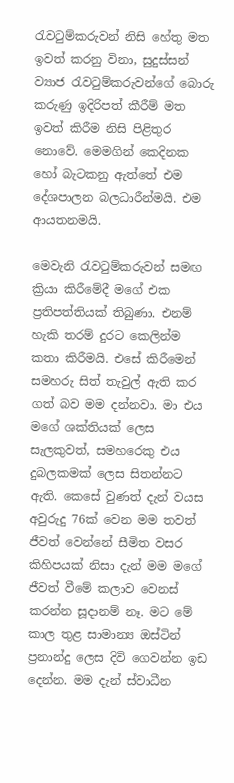රැවටුම්කරුවන් නිසි හේතු මත ඉවත් කරනු විනා, සුදුස්සන් ව්‍යාජ රැවටුම්කරුවන්ගේ බොරු කරුණු ඉදිරිපත් කීරීම් මත ඉවත් කිරීම නිසි පිළිතුර නොවේ. මෙමගින් කෙදිනක හෝ බැටකනු ඇත්තේ එම දේශපාලන බලධාරීන්මයි. එම ආයතනමයි.

මෙවැනි රැවටුම්කරුවන් සමඟ ක්‍රියා කිරීමේදී මගේ එක ප්‍රතිපත්තියක් තිබුණා. එනම් හැකි තරම් දුරට කෙලින්ම කතා කිරීමයි. එසේ කිරීමෙන් සමහරු සිත් තැවුල් ඇති කර ගත් බව මම දන්නවා. මා එය මගේ ශක්තියක් ලෙස සැලකුවත්, සමහරෙකු එය දුබලකමක් ලෙස සිතන්නට ඇති. කෙසේ වුණත් දැන් වයස අවුරුදු 76ක් වෙන මම තවත් ජීවත් වෙන්නේ ‍සීමිත වසර කිහිපයක් නිසා දැන් මම මගේ ජීවත් වීමේ කලාව වෙනස් කරන්න සූදානම් නෑ. මට මේ කාල තුළ සාමාන්‍ය ඔස්ටින් ප්‍රනාන්දු ලෙස දිවි ගෙවන්න ඉඩ දෙන්න. මම දැන් ස්වාධීන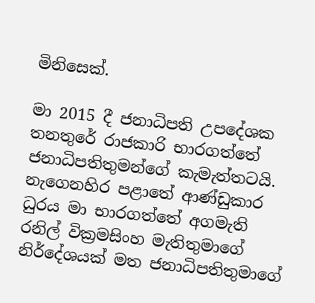මිනිසෙක්.

මා 2015 දී ජනාධිපති උපදේශක තනතුරේ රාජකාරි භාරගත්තේ ජනාධිපතිතුමන්ගේ කැමැත්තටයි. නැගෙනහිර පළාතේ ආණ්ඩුකාර ධුරය මා භාරගත්තේ අගමැති රනිල් වික්‍රමසිංහ මැතිතුමාගේ නිර්දේශයක් මත ජනාධිපතිතුමාගේ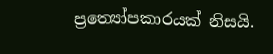ප්‍රත්‍යෝපකාරයක් නිසයි.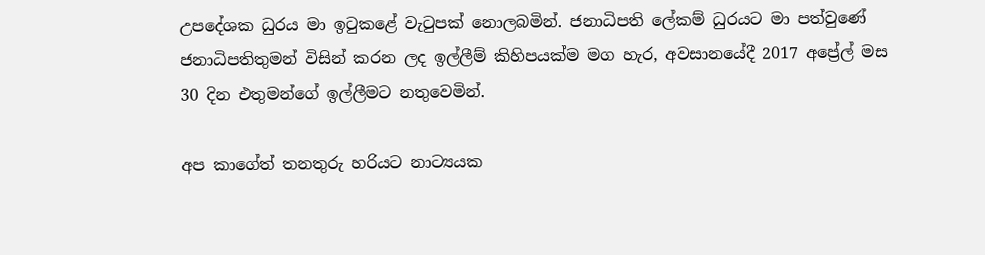උපදේශක ධුරය මා ඉටුකළේ වැටුපක් නොලබමින්. ජනාධිපති ලේකම් ධුරයට මා පත්වුණේ ජනාධිපතිතුමන් විසින් කරන ලද ඉල්ලීම් කිහිපයක්ම මග හැර, අවසානයේදී 2017 අප්‍රේල් මස 30 දින එතුමන්ගේ ඉල්ලීමට නතුවෙමින්.

අප කාගේත් තනතුරු හරියට නාට්‍යයක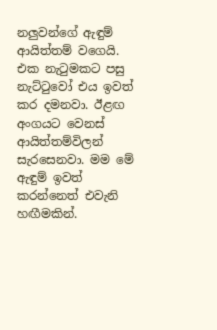නලුවන්ගේ ඇඳුම් ආයිත්තම් වගෙයි. එක නැටුමකට පසු නැට්ටුවෝ එය ඉවත් කර දමනවා. ඊළඟ අංගයට වෙනස් ආයිත්තම්විලන් සැරසෙනවා. මම මේ ඇඳුම් ඉවත් කරන්නෙත් එවැනි හඟීමකින්.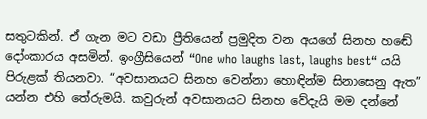සතුටකින්. ඒ ගැන මට වඩා ප්‍රීතියෙන් ප්‍රමුදිත වන අයගේ සිනහ හඬේ දෝංකාරය අසමින්. ඉංග්‍රීසියෙන් “One who laughs last, laughs best“ යයි පිරුළක් තියනවා. “අවසානයට සිනහ වෙන්නා හොඳින්ම සිනාසෙනු ඇත” යන්න එහි තේරුමයි. කවුරුන් අවසානයට සිනහ වේදැයි මම දන්නේ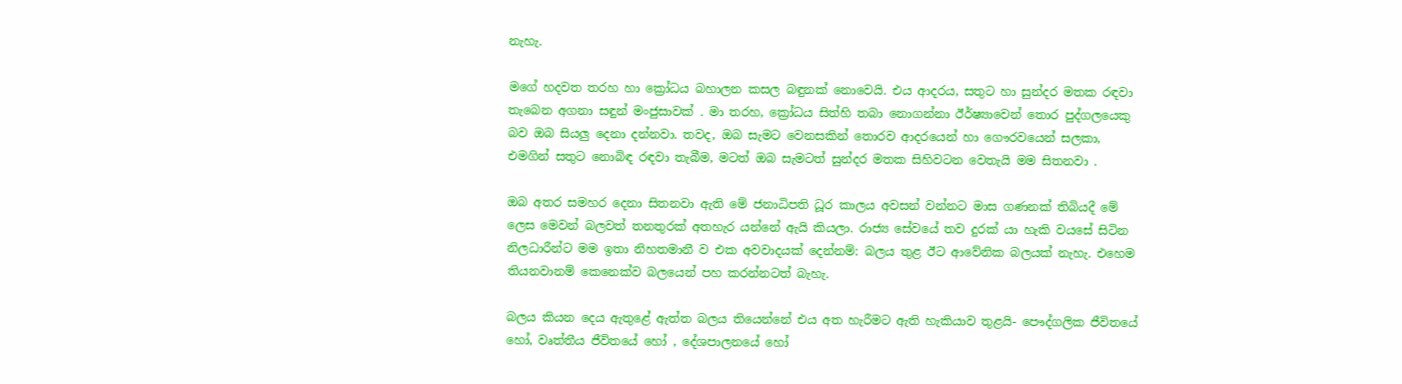නැහැ.

මගේ හදවත තරහ හා ක්‍රෝධය බහාලන කසල බඳුනක් නොවෙයි. එය ආදරය, සතුට හා සුන්දර මතක රඳවා තැබෙන අගනා සඳුන් මංජුසාවක් . මා තරහ, ක්‍රෝධය සිත්හි තබා නොගන්නා ඊර්ෂ්‍යාවෙන් තොර පුද්ගලයෙකු බව ඔබ සියලු දෙනා දන්නවා. තවද, ඔබ සැමට වෙනසකින් තොරව ආදරයෙන් හා ගෞරවයෙන් සලකා, එමගින් සතුට නොබිඳ රඳවා තැබීම, මටත් ඔබ සැමටත් සුන්දර මතක සිහිවටන වෙතැයි මම සිතනවා .

ඔබ අතර සමහර දෙනා සිතනවා ඇති මේ ජනාධිපති ධූර කාලය අවසන් වන්නට මාස ගණනක් තිබියදී මේ ලෙස මෙවන් බලවත් තනතුරක් අතහැර යන්නේ ඇයි කියලා. රාජ්‍ය සේවයේ තව දුරක් යා හැකි වයසේ සිටින නිලධාරීන්ට මම ඉතා නිහතමානී ව එක අවවාදයක් දෙන්නම්: බලය තුළ ඊට ආවේනික බලයක් නැහැ. එහෙම තියනවානම් කෙනෙක්ව බලයෙන් පහ කරන්නටත් බැහැ.

බලය කියන දෙය ඇතුළේ ඇත්ත බලය තියෙන්නේ එය අත හැරීමට ඇති හැකියාව තුළයි- පෞද්ගලික ජීවිතයේ හෝ, වෘත්තීය ජීවිතයේ හෝ , දේශපාලනයේ හෝ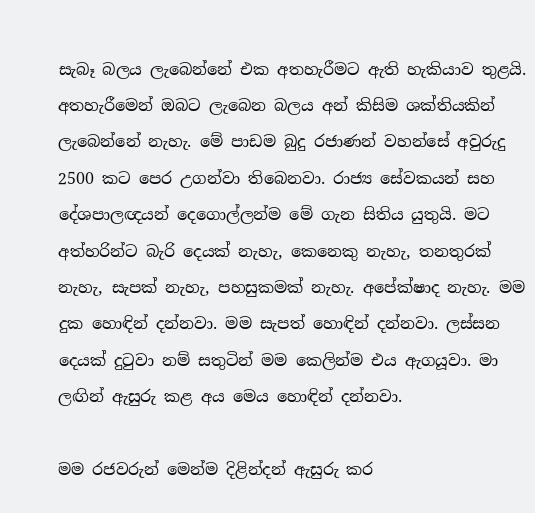සැබෑ බලය ලැබෙන්නේ එක අතහැරීමට ඇති හැකියාව තුළයි. අතහැරීමෙන් ඔබට ලැබෙන බලය අන් කිසිම ශක්තියකින් ලැබෙන්නේ නැහැ. මේ පාඩම බුදු රජාණන් වහන්සේ අවුරුදු 2500 කට පෙර උගන්වා තිබෙනවා. රාජ්‍ය සේවකයන් සහ දේශපාලඥයන් දෙගොල්ලන්ම මේ ගැන සිතිය යුතුයි. මට අත්හරින්ට බැරි දෙයක් නැහැ, කෙනෙකු නැහැ, තනතුරක් නැහැ, සැපක් නැහැ, පහසුකමක් නැහැ. අපේක්ෂාද නැහැ. මම දුක හොඳින් දන්නවා. මම සැපත් හොඳින් දන්නවා. ලස්සන දෙයක් දුටුවා නම් සතුටින් මම කෙලින්ම එය ඇගයූවා. මා ලඟින් ඇසුරු කළ අය මෙය හොඳින් දන්නවා.

මම රජවරුන් මෙන්ම දිළින්දන් ඇසුරු කර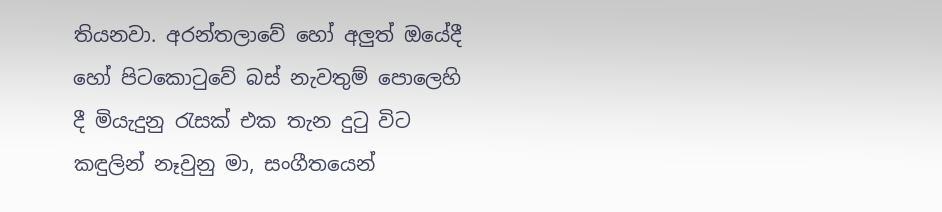තියනවා. අරන්තලාවේ හෝ අලුත් ඔයේදී හෝ පිටකොටුවේ බස් නැවතුම් පොලෙහි දී මියැදුනු රැසක් එක තැන දුටු විට කඳුලින් නෑවුනු මා, සංගීතයෙන්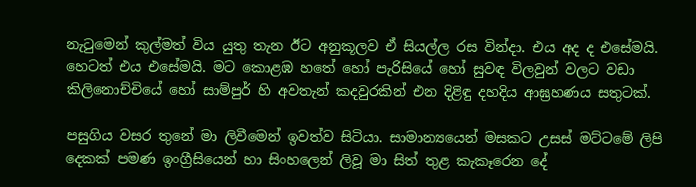නැටුමෙන් කුල්මත් විය යුතු තැන ඊට අනුකූලව ඒ සියල්ල රස වින්දා. එය අද ද එසේමයි. හෙටත් එය එසේමයි. මට කොළඹ හතේ හෝ පැරිසියේ හෝ සුවඳ විලවුන් වලට වඩා කිලිනොච්චියේ හෝ සාම්පුර් හි අවතැන් කදවුරකින් එන දිළිඳු දහදිය ආඝ්‍රහණය සතුටක්.

පසුගිය වසර තුනේ මා ලිවීමෙන් ඉවත්ව සිටියා. සාමාන්‍යයෙන් මසකට උසස් මට්ටමේ ලිපි දෙකක් පමණ ඉංග්‍රීසියෙන් හා සිංහලෙන් ලිවූ මා සිත් තුළ කැකෑරෙන දේ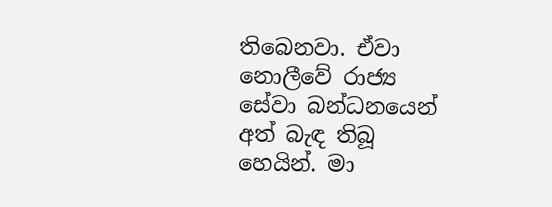තිබෙනවා. ඒවා නොලීවේ රාජ්‍ය සේවා බන්ධනයෙන් අත් බැඳ තිබූ හෙයින්. මා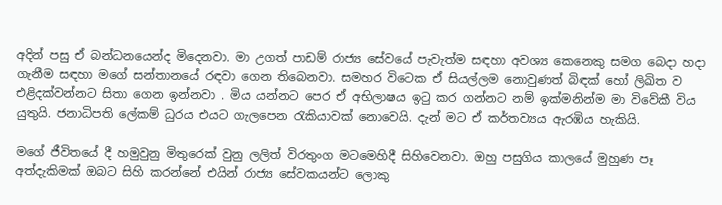අදින් පසු ඒ බන්ධනයෙන්ද මිදෙනවා. මා උගත් පාඩම් රාජ්‍ය සේවයේ පැවැත්ම සඳහා අවශ්‍ය කෙනෙකු සමග බෙදා හදා ගැනීම සඳහා මගේ සන්තානයේ රඳවා ගෙන තිබෙනවා. සමහර විටෙක ඒ සියල්ලම නොවුණත් බිඳක් හෝ ලිඛිත ව එළිදක්වන්නට සිතා ගෙන ඉන්නවා . මිය යන්නට පෙර ඒ අභිලාෂය ඉටු කර ගන්නට නම් ඉක්මනින්ම මා විවේකී විය යුතුයි. ජනාධිපති ලේකම් ධුරය එයට ගැලපෙන රැකියාවක් නොවෙයි. දැන් මට ඒ කර්තව්‍යය ඇරඹිය හැකියි.

මගේ ජීවිතයේ දී හමුවුනු මිතුරෙක් වුනු ලලිත් විරතුංග මටමෙහිදී සිහිවෙනවා. ඔහු පසුගිය කාලයේ මුහුණ පෑ අත්දැකිමක් ඔබට සිහි කරන්නේ එයින් රාජ්‍ය සේවකයන්ට ලොකු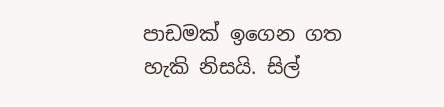පාඩමක් ඉගෙන ගත හැකි නිසයි. සිල්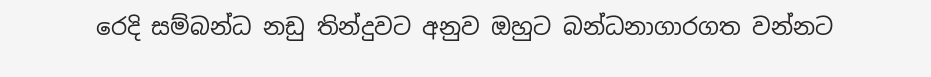රෙදි සම්බන්ධ නඩු තින්දුවට අනුව ඔහුට බන්ධනාගාරගත වන්නට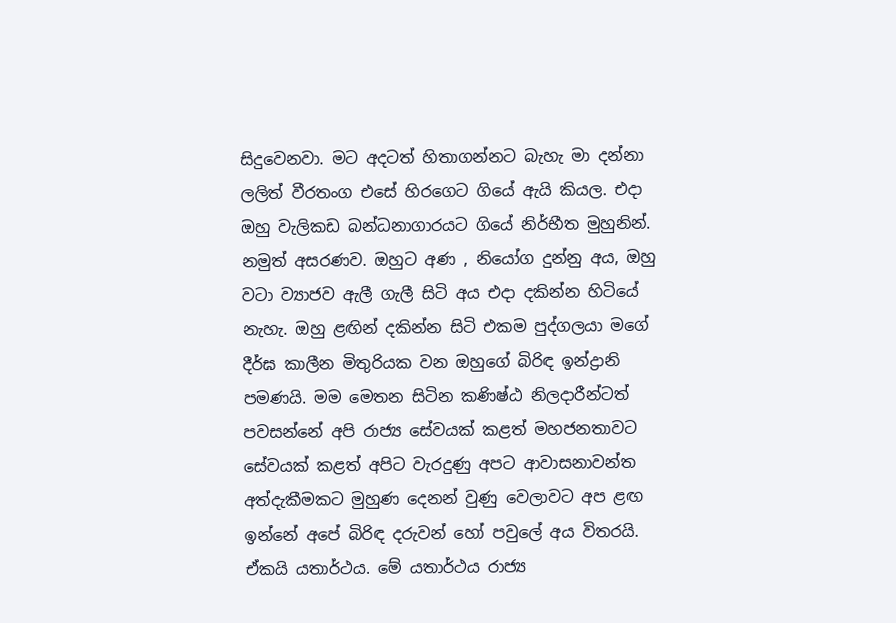සිදුවෙනවා. මට අදටත් හිතාගන්නට බැහැ මා දන්නා ලලිත් වීරතංග එසේ හිරගෙට ගියේ ඇයි කියල. එදා ඔහු වැලිකඩ බන්ධනාගාරයට ගියේ නිර්භීත මුහුනින්. නමුත් අසරණව. ඔහුට අණ , නියෝග දුන්නු අය, ඔහු වටා ව්‍යාජව ඇලී ගැලී සිටි අය එදා දකින්න හිටියේ නැහැ. ඔහු ළඟින් දකින්න සිටි එකම පුද්ගලයා මගේ දීර්ඝ කාලීන මිතුරියක වන ඔහුගේ බිරිඳ ඉන්ද්‍රානි පමණයි. මම මෙතන සිටින කණිෂ්ඨ නිලදාරීන්ටත් පවසන්නේ අපි රාජ්‍ය සේවයක් කළත් මහජනතාවට සේවයක් කළත් අපිට වැරදුණු අපට ආවාසනාවන්ත අත්දැකීමකට මුහුණ දෙනන් වුණු වෙලාවට අප ළඟ ඉන්නේ අපේ බිරිඳ දරුවන් හෝ පවුලේ අය විතරයි. ඒකයි යතාර්ථය. මේ යතාර්ථය රාජ්‍ය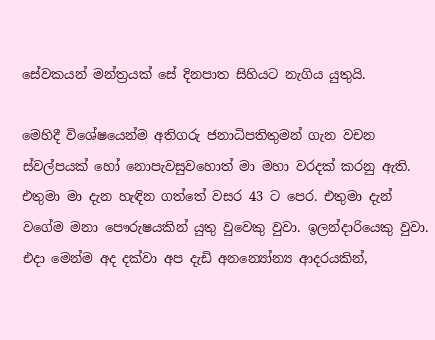සේවකයන් මන්ත්‍රයක් සේ දිනපාත සිහියට නැගිය යුතුයි.

මෙහිදී විශේෂයෙන්ම අතිගරු ජනාධිපතිතුමන් ගැන වචන ස්වල්පයක් හෝ නොපැවසුවහොත් මා මහා වරදක් කරනු ඇති. එතුමා මා දැන හැඳින ගත්තේ වසර 43 ට පෙර. එතුමා දැන් වගේම මනා පෞරුෂයකින් යුතු වුවෙකු වුවා. ඉලන්දාරියෙකු වුවා. එදා මෙන්ම අද දක්වා අප දැඩි අනන්‍යෝන්‍ය ආදරයකින්,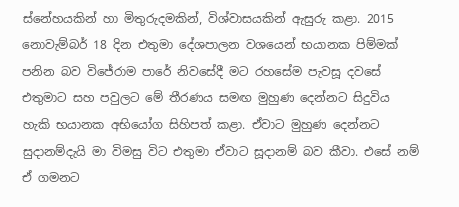ස්නේහයකින් හා මිතුරුදමකින්, විශ්වාසයකින් ඇසුරු කළා. 2015 නොවැම්බර් 18 දින එතුමා දේශපාලන වශයෙන් භයානක පිම්මක් පනින බව විජේරාම පාරේ නිවසේදී මට රහසේම පැවසූ දවසේ එතුමාට සහ පවුලට මේ තීරණය සමඟ මුහුණ දෙන්නට සිදුවිය හැකි භයානක අභියෝග සිහිපත් කළා. ඒවාට මුහුණ දෙන්නට සුදානම්දැයි මා විමසු විට එතුමා ඒවාට සූදානම් බව කීවා. එසේ නම් ඒ ගමනට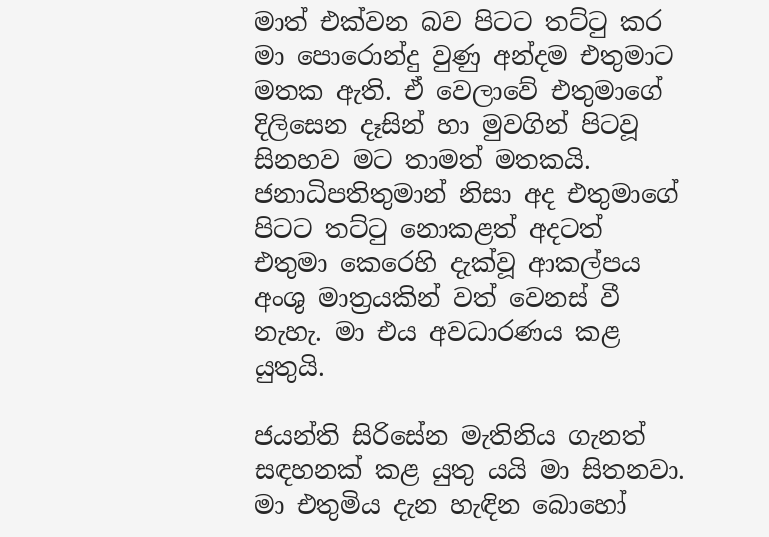මාත් එක්වන බව පිටට තට්ටු කර මා පොරොන්දු වුණු අන්දම එතුමාට මතක ඇති. ඒ වෙලාවේ එතුමාගේ දිලිසෙන දෑසින් හා මුවගින් පිටවූ සිනහව මට තාමත් මතකයි. ජනාධිපතිතුමාන් නිසා අද එතුමාගේ පිටට තට්ටු නොකළත් අදටත් එතුමා කෙරෙහි දැක්වූ ආකල්පය අංශු මාත්‍රයකින් වත් වෙනස් වී නැහැ. මා එය අවධාරණය කළ යුතුයි.

ජයන්ති සිරිසේන මැතිනිය ගැනත් සඳහනක් කළ යුතු යයි මා සිතනවා. මා එතුමිය දැන හැඳින බොහෝ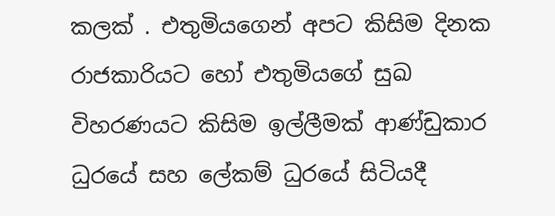කලක් . එතුමියගෙන් අපට කිසිම දිනක රාජකාරියට හෝ එතුමියගේ සුඛ විහරණයට කිසිම ඉල්ලීමක් ආණ්ඩුකාර ධුරයේ සහ ලේකම් ධුරයේ සිටියදී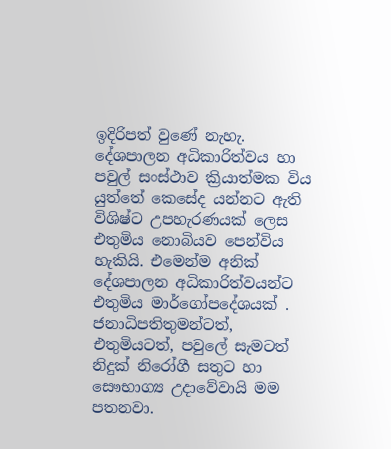ඉදිරිපත් වුණේ නැහැ. දේශපාලන අධිකාරිත්වය හා පවුල් සංස්ථාව ක්‍රියාත්මක විය යුත්තේ කෙසේද යන්නට ඇති විශිෂ්ට උපහැරණයක් ලෙස එතුමිය නොබියව පෙන්විය හැකියි. එමෙන්ම අනික් දේශපාලන අධිකාරිත්වයන්ට එතුමිය මාර්ගෝපදේශයක් . ජනාධිපතිතුමන්ටත්, එතුමියටත්, පවුලේ සැමටත් නිදුක් නිරෝගී සතුට හා සෞභාග්‍ය උදාවේවායි මම පතනවා.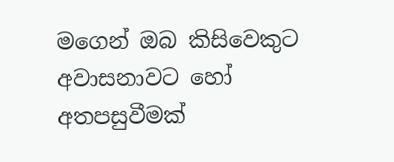මගෙන් ඔබ කිසිවෙකුට අවාසනාවට හෝ අතපසුවීමක්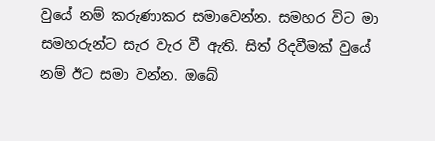වුයේ නම් කරුණාකර සමාවෙන්න. සමහර විට මා සමහරුන්ට සැර වැර වී ඇති. සිත් රිදවීමක් වුයේ නම් ඊට සමා වන්න. ඔබේ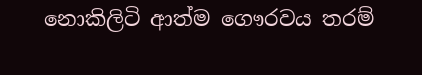නොකිලිටි ආත්ම ගෞරවය තරම්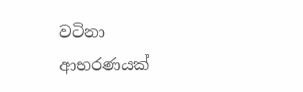වටිනා ආභරණයක්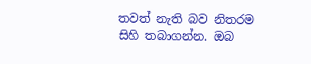තවත් නැති බව නිතරම සිහි තබාගන්න. ඔබ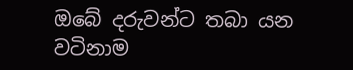ඔබේ දරුවන්ට තබා යන වටිනාම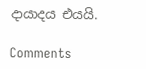දායාදය එයයි.

Comments